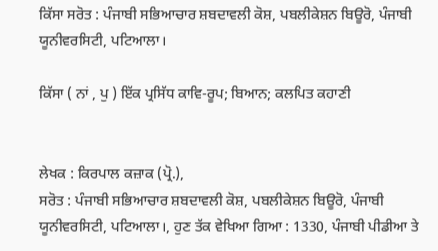ਕਿੱਸਾ ਸਰੋਤ : ਪੰਜਾਬੀ ਸਭਿਆਚਾਰ ਸ਼ਬਦਾਵਲੀ ਕੋਸ਼, ਪਬਲੀਕੇਸ਼ਨ ਬਿਊਰੋ, ਪੰਜਾਬੀ ਯੂਨੀਵਰਸਿਟੀ, ਪਟਿਆਲਾ।

ਕਿੱਸਾ ( ਨਾਂ , ਪੁ ) ਇੱਕ ਪ੍ਰਸਿੱਧ ਕਾਵਿ-ਰੂਪ; ਬਿਆਨ; ਕਲਪਿਤ ਕਹਾਣੀ


ਲੇਖਕ : ਕਿਰਪਾਲ ਕਜ਼ਾਕ (ਪ੍ਰੋ.),
ਸਰੋਤ : ਪੰਜਾਬੀ ਸਭਿਆਚਾਰ ਸ਼ਬਦਾਵਲੀ ਕੋਸ਼, ਪਬਲੀਕੇਸ਼ਨ ਬਿਊਰੋ, ਪੰਜਾਬੀ ਯੂਨੀਵਰਸਿਟੀ, ਪਟਿਆਲਾ।, ਹੁਣ ਤੱਕ ਵੇਖਿਆ ਗਿਆ : 1330, ਪੰਜਾਬੀ ਪੀਡੀਆ ਤੇ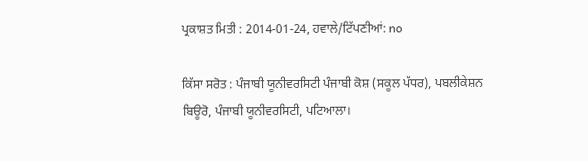ਪ੍ਰਕਾਸ਼ਤ ਮਿਤੀ : 2014-01-24, ਹਵਾਲੇ/ਟਿੱਪਣੀਆਂ: no

ਕਿੱਸਾ ਸਰੋਤ : ਪੰਜਾਬੀ ਯੂਨੀਵਰਸਿਟੀ ਪੰਜਾਬੀ ਕੋਸ਼ (ਸਕੂਲ ਪੱਧਰ), ਪਬਲੀਕੇਸ਼ਨ ਬਿਊਰੋ, ਪੰਜਾਬੀ ਯੂਨੀਵਰਸਿਟੀ, ਪਟਿਆਲਾ।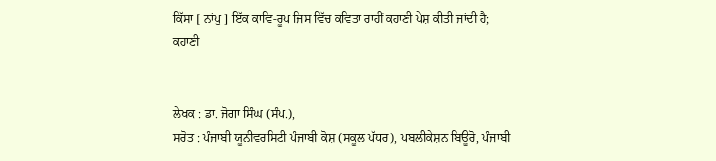ਕਿੱਸਾ [ ਨਾਂਪੁ ] ਇੱਕ ਕਾਵਿ-ਰੂਪ ਜਿਸ ਵਿੱਚ ਕਵਿਤਾ ਰਾਹੀਂ ਕਹਾਣੀ ਪੇਸ਼ ਕੀਤੀ ਜਾਂਦੀ ਹੈ; ਕਹਾਣੀ


ਲੇਖਕ : ਡਾ. ਜੋਗਾ ਸਿੰਘ (ਸੰਪ.),
ਸਰੋਤ : ਪੰਜਾਬੀ ਯੂਨੀਵਰਸਿਟੀ ਪੰਜਾਬੀ ਕੋਸ਼ (ਸਕੂਲ ਪੱਧਰ), ਪਬਲੀਕੇਸ਼ਨ ਬਿਊਰੋ, ਪੰਜਾਬੀ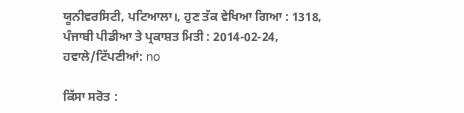ਯੂਨੀਵਰਸਿਟੀ, ਪਟਿਆਲਾ।, ਹੁਣ ਤੱਕ ਵੇਖਿਆ ਗਿਆ : 1318, ਪੰਜਾਬੀ ਪੀਡੀਆ ਤੇ ਪ੍ਰਕਾਸ਼ਤ ਮਿਤੀ : 2014-02-24, ਹਵਾਲੇ/ਟਿੱਪਣੀਆਂ: no

ਕਿੱਸਾ ਸਰੋਤ :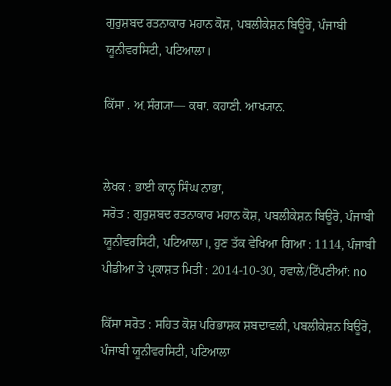ਗੁਰੁਸ਼ਬਦ ਰਤਨਾਕਾਰ ਮਹਾਨ ਕੋਸ਼, ਪਬਲੀਕੇਸ਼ਨ ਬਿਊਰੋ, ਪੰਜਾਬੀ ਯੂਨੀਵਰਸਿਟੀ, ਪਟਿਆਲਾ।

ਕਿੱਸਾ . ਅ਼ ਸੰਗ੍ਯਾ— ਕਥਾ. ਕਹਾਣੀ. ਆਖ੍ਯਾਨ.


ਲੇਖਕ : ਭਾਈ ਕਾਨ੍ਹ ਸਿੰਘ ਨਾਭਾ,
ਸਰੋਤ : ਗੁਰੁਸ਼ਬਦ ਰਤਨਾਕਾਰ ਮਹਾਨ ਕੋਸ਼, ਪਬਲੀਕੇਸ਼ਨ ਬਿਊਰੋ, ਪੰਜਾਬੀ ਯੂਨੀਵਰਸਿਟੀ, ਪਟਿਆਲਾ।, ਹੁਣ ਤੱਕ ਵੇਖਿਆ ਗਿਆ : 1114, ਪੰਜਾਬੀ ਪੀਡੀਆ ਤੇ ਪ੍ਰਕਾਸ਼ਤ ਮਿਤੀ : 2014-10-30, ਹਵਾਲੇ/ਟਿੱਪਣੀਆਂ: no

ਕਿੱਸਾ ਸਰੋਤ : ਸਹਿਤ ਕੋਸ਼ ਪਰਿਭਾਸ਼ਕ ਸ਼ਬਦਾਵਲੀ, ਪਬਲੀਕੇਸ਼ਨ ਬਿਊਰੋ, ਪੰਜਾਬੀ ਯੂਨੀਵਰਸਿਟੀ, ਪਟਿਆਲਾ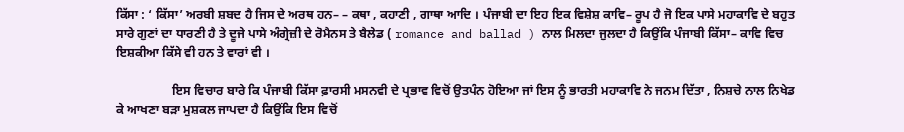ਕਿੱਸਾ : ‘ ਕਿੱਸਾ’ ਅਰਬੀ ਸ਼ਬਦ ਹੈ ਜਿਸ ਦੇ ਅਰਥ ਹਨ– – ਕਥਾ , ਕਹਾਣੀ , ਗਾਥਾ ਆਦਿ । ਪੰਜਾਬੀ ਦਾ ਇਹ ਇਕ ਵਿਸ਼ੇਸ਼ ਕਾਵਿ– ਰੂਪ ਹੈ ਜੋ ਇਕ ਪਾਸੇ ਮਹਾਕਾਵਿ ਦੇ ਬਹੁਤ ਸਾਰੇ ਗੁਣਾਂ ਦਾ ਧਾਰਣੀ ਹੈ ਤੇ ਦੂਜੇ ਪਾਸੇ ਅੰਗ੍ਰੇਜ਼ੀ ਦੇ ਰੋਮੈਨਸ ਤੇ ਬੈਲੇਡ ( romance and ballad ) ਨਾਲ ਮਿਲਦਾ ਜੁਲਦਾ ਹੈ ਕਿਉਂਕਿ ਪੰਜਾਬੀ ਕਿੱਸਾ– ਕਾਵਿ ਵਿਚ ਇਸ਼ਕੀਆ ਕਿੱਸੇ ਵੀ ਹਨ ਤੇ ਵਾਰਾਂ ਵੀ ।

                  ਇਸ ਵਿਚਾਰ ਬਾਰੇ ਕਿ ਪੰਜਾਬੀ ਕਿੱਸਾ ਫ਼ਾਰਸੀ ਮਸਨਵੀ ਦੇ ਪ੍ਰਭਾਵ ਵਿਚੋਂ ਉਤਪੰਨ ਹੋਇਆ ਜਾਂ ਇਸ ਨੂੰ ਭਾਰਤੀ ਮਹਾਕਾਵਿ ਨੇ ਜਨਮ ਦਿੱਤਾ , ਨਿਸ਼ਚੇ ਨਾਲ ਨਿਖੇਡ ਕੇ ਆਖਣਾ ਬੜਾ ਮੁਸ਼ਕਲ ਜਾਪਦਾ ਹੈ ਕਿਉਂਕਿ ਇਸ ਵਿਚੋਂ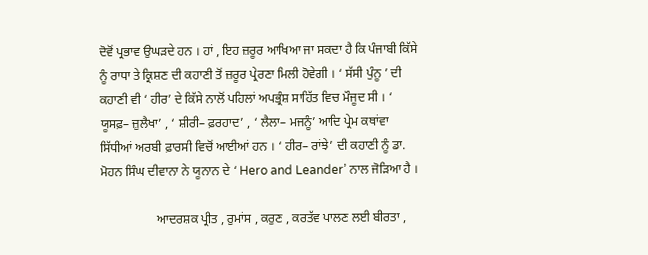ਦੋਵੋਂ ਪ੍ਰਭਾਵ ਉਘੜਦੇ ਹਨ । ਹਾਂ , ਇਹ ਜ਼ਰੂਰ ਆਖਿਆ ਜਾ ਸਕਦਾ ਹੈ ਕਿ ਪੰਜਾਬੀ ਕਿੱਸੇ ਨੂੰ ਰਾਧਾ ਤੇ ਕ੍ਰਿਸ਼ਣ ਦੀ ਕਹਾਣੀ ਤੋਂ ਜ਼ਰੂਰ ਪ੍ਰੇਰਣਾ ਮਿਲੀ ਹੋਵੇਗੀ । ‘ ਸੱਸੀ ਪੁੰਨੂ ’ ਦੀ ਕਹਾਣੀ ਵੀ ‘ ਹੀਰ’ ਦੇ ਕਿੱਸੇ ਨਾਲੋਂ ਪਹਿਲਾਂ ਅਪਭ੍ਰੰਸ਼ ਸਾਹਿੱਤ ਵਿਚ ਮੌਜੂਦ ਸੀ । ‘ ਯੂਸਫ਼– ਜ਼ੁਲੈਖਾ’ , ‘ ਸ਼ੀਰੀ– ਫ਼ਰਹਾਦ’ , ‘ ਲੈਲਾ– ਮਜਨੂੰ’ ਆਦਿ ਪ੍ਰੇਮ ਕਥਾਂਵਾ ਸਿੱਧੀਆਂ ਅਰਬੀ ਫ਼ਾਰਸੀ ਵਿਚੋਂ ਆਈਆਂ ਹਨ । ‘ ਹੀਰ– ਰਾਂਝੇ’ ਦੀ ਕਹਾਣੀ ਨੂੰ ਡਾ. ਮੋਹਨ ਸਿੰਘ ਦੀਵਾਨਾ ਨੇ ਯੂਨਾਨ ਦੇ ‘ Hero and Leander’ ਨਾਲ ਜੋੜਿਆ ਹੈ ।

                  ਆਦਰਸ਼ਕ ਪ੍ਰੀਤ , ਰੁਮਾਂਸ , ਕਰੁਣ , ਕਰਤੱਵ ਪਾਲਣ ਲਈ ਬੀਰਤਾ ,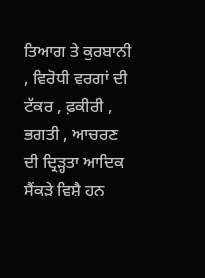ਤਿਆਗ ਤੇ ਕੁਰਬਾਨੀ , ਵਿਰੋਧੀ ਵਰਗਾਂ ਦੀ ਟੱਕਰ , ਫ਼ਕੀਰੀ , ਭਗਤੀ , ਆਚਰਣ ਦੀ ਦ੍ਰਿੜ੍ਹਤਾ ਆਦਿਕ ਸੈਂਕੜੇ ਵਿਸ਼ੈ ਹਨ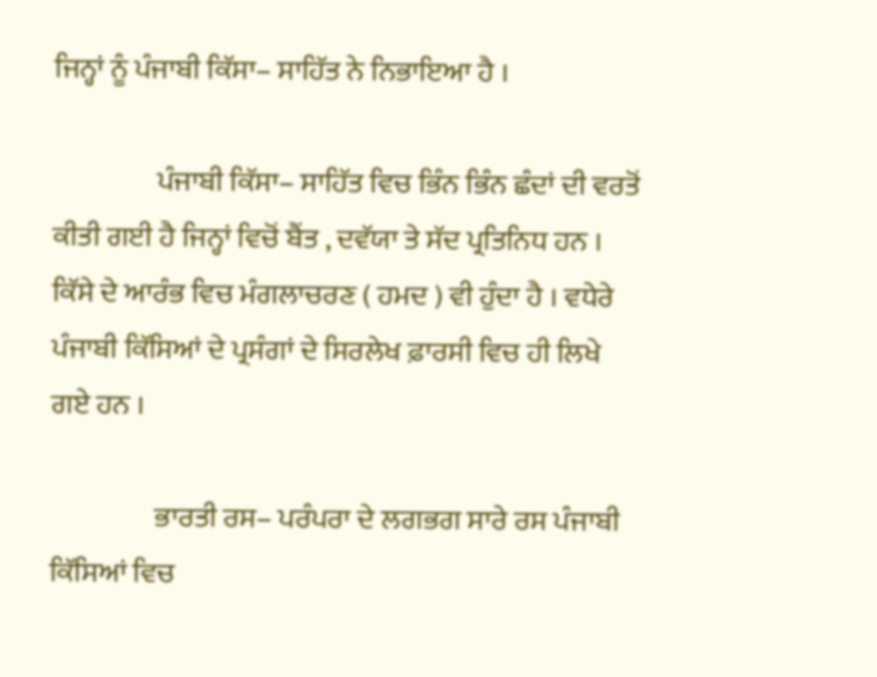ਜਿਨ੍ਹਾਂ ਨੂੰ ਪੰਜਾਬੀ ਕਿੱਸਾ– ਸਾਹਿੱਤ ਨੇ ਨਿਭਾਇਆ ਹੈ ।

                  ਪੰਜਾਬੀ ਕਿੱਸਾ– ਸਾਹਿੱਤ ਵਿਚ ਭਿੰਨ ਭਿੰਨ ਛੰਦਾਂ ਦੀ ਵਰਤੋਂ ਕੀਤੀ ਗਈ ਹੈ ਜਿਨ੍ਹਾਂ ਵਿਚੋਂ ਬੈਂਤ , ਦਵੱਯਾ ਤੇ ਸੱਦ ਪ੍ਰਤਿਨਿਧ ਹਨ । ਕਿੱਸੇ ਦੇ ਆਰੰਭ ਵਿਚ ਮੰਗਲਾਚਰਣ ( ਹਮਦ ) ਵੀ ਹੁੰਦਾ ਹੈ । ਵਧੇਰੇ ਪੰਜਾਬੀ ਕਿੱਸਿਆਂ ਦੇ ਪ੍ਰਸੰਗਾਂ ਦੇ ਸਿਰਲੇਖ ਫ਼ਾਰਸੀ ਵਿਚ ਹੀ ਲਿਖੇ ਗਏ ਹਨ ।

                  ਭਾਰਤੀ ਰਸ– ਪਰੰਪਰਾ ਦੇ ਲਗਭਗ ਸਾਰੇ ਰਸ ਪੰਜਾਬੀ ਕਿੱਸਿਆਂ ਵਿਚ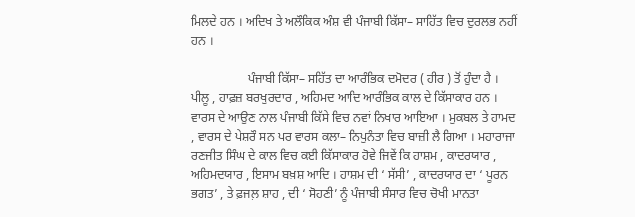ਮਿਲਦੇ ਹਨ । ਅਦਿਖ ਤੇ ਅਲੌਕਿਕ ਅੰਸ਼ ਵੀ ਪੰਜਾਬੀ ਕਿੱਸਾ– ਸਾਹਿੱਤ ਵਿਚ ਦੁਰਲਭ ਨਹੀਂ ਹਨ ।

                  ਪੰਜਾਬੀ ਕਿੱਸਾ– ਸਹਿੱਤ ਦਾ ਆਰੰਭਿਕ ਦਮੋਦਰ ( ਹੀਰ ) ਤੋਂ ਹੁੰਦਾ ਹੈ । ਪੀਲੂ , ਹਾਫ਼ਜ਼ ਬਰਖੁਰਦਾਰ , ਅਹਿਮਦ ਆਦਿ ਆਰੰਭਿਕ ਕਾਲ ਦੇ ਕਿੱਸਾਕਾਰ ਹਨ । ਵਾਰਸ ਦੇ ਆਉਣ ਨਾਲ ਪੰਜਾਬੀ ਕਿੱਸੇ ਵਿਚ ਨਵਾਂ ਨਿਖਾਰ ਆਇਆ । ਮੁਕਬਲ ਤੇ ਹਾਮਦ , ਵਾਰਸ ਦੇ ਪੇਸ਼ਰੌ ਸਨ ਪਰ ਵਾਰਸ ਕਲਾ– ਨਿਪੁਨੰਤਾ ਵਿਚ ਬਾਜ਼ੀ ਲੈ ਗਿਆ । ਮਹਾਰਾਜਾ ਰਣਜੀਤ ਸਿੰਘ ਦੇ ਕਾਲ ਵਿਚ ਕਈ ਕਿੱਸਾਕਾਰ ਹੋਵੇ ਜਿਵੇਂ ਕਿ ਹਾਸ਼ਮ , ਕਾਦਰਯਾਰ , ਅਹਿਮਦਯਾਰ , ਇਸਾਮ ਬਖ਼ਸ਼ ਆਦਿ । ਹਾਸ਼ਮ ਦੀ ‘ ਸੱਸੀ’ , ਕਾਦਰਯਾਰ ਦਾ ‘ ਪੂਰਨ ਭਗਤ’ , ਤੇ ਫ਼ਜਲ਼ ਸ਼ਾਹ , ਦੀ ‘ ਸੋਹਣੀ’ ਨੂੰ ਪੰਜਾਬੀ ਸੰਸਾਰ ਵਿਚ ਚੋਖੀ ਮਾਨਤਾ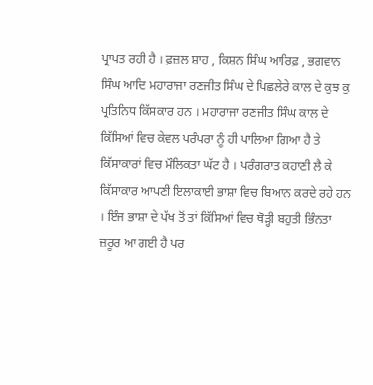ਪ੍ਰਾਪਤ ਰਹੀ ਹੈ । ਫ਼ਜ਼ਲ ਸ਼ਾਹ , ਕਿਸ਼ਨ ਸਿੰਘ ਆਰਿਫ਼ , ਭਗਵਾਨ ਸਿੰਘ ਆਦਿ ਮਹਾਰਾਜਾ ਰਣਜੀਤ ਸਿੰਘ ਦੇ ਪਿਛਲੇਰੇ ਕਾਲ ਦੇ ਕੁਝ ਕੁ ਪ੍ਰਤਿਨਿਧ ਕਿੱਸਕਾਰ ਹਨ । ਮਹਾਰਾਜਾ ਰਣਜੀਤ ਸਿੰਘ ਕਾਲ ਦੇ ਕਿੱਸਿਆਂ ਵਿਚ ਕੇਵਲ ਪਰੰਪਰਾ ਨੂੰ ਹੀ ਪਾਲਿਆ ਗਿਆ ਹੈ ਤੇ ਕਿੱਸਾਕਾਰਾਂ ਵਿਚ ਮੌਲਿਕਤਾ ਘੱਟ ਹੈ । ਪਰੰਗਰਾਤ ਕਹਾਣੀ ਲੈ ਕੇ ਕਿੱਸਾਕਾਰ ਆਪਣੀ ਇਲਾਕਾਈ ਭਾਸ਼ਾ ਵਿਚ ਬਿਆਨ ਕਰਦੇ ਰਹੇ ਹਨ । ਇੰਜ ਭਾਸ਼ਾ ਦੇ ਪੱਖ ਤੋਂ ਤਾਂ ਕਿੱਸਿਆਂ ਵਿਚ ਥੋੜ੍ਹੀ ਬਹੁਤੀ ਭਿੰਨਤਾ ਜ਼ਰੂਰ ਆ ਗਈ ਹੈ ਪਰ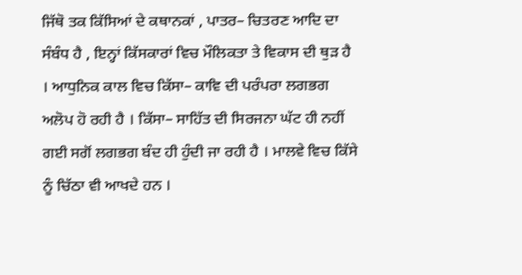ਜਿੱਥੋ ਤਕ ਕਿੱਸਿਆਂ ਦੇ ਕਥਾਨਕਾਂ , ਪਾਤਰ– ਚਿਤਰਣ ਆਦਿ ਦਾ ਸੰਬੰਧ ਹੈ , ਇਨ੍ਹਾਂ ਕਿੱਸਕਾਰਾਂ ਵਿਚ ਮੌਲਿਕਤਾ ਤੇ ਵਿਕਾਸ ਦੀ ਥੁੜ ਹੈ । ਆਧੁਨਿਕ ਕਾਲ ਵਿਚ ਕਿੱਸਾ– ਕਾਵਿ ਦੀ ਪਰੰਪਰਾ ਲਗਭਗ ਅਲੋਪ ਹੋ ਰਹੀ ਹੈ । ਕਿੱਸਾ– ਸਾਹਿੱਤ ਦੀ ਸਿਰਜਨਾ ਘੱਟ ਹੀ ਨਹੀਂ ਗਈ ਸਗੋਂ ਲਗਭਗ ਬੰਦ ਹੀ ਹੁੰਦੀ ਜਾ ਰਹੀ ਹੈ । ਮਾਲਵੇ ਵਿਚ ਕਿੱਸੇ ਨੂੰ ਚਿੱਠਾ ਵੀ ਆਖਦੇ ਹਨ ।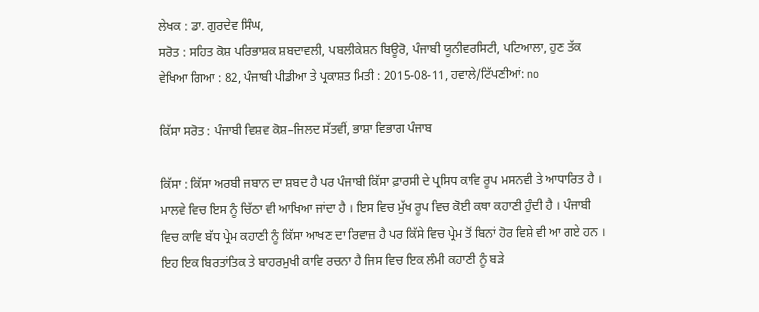ਲੇਖਕ : ਡਾ. ਗੁਰਦੇਵ ਸਿੰਘ,
ਸਰੋਤ : ਸਹਿਤ ਕੋਸ਼ ਪਰਿਭਾਸ਼ਕ ਸ਼ਬਦਾਵਲੀ, ਪਬਲੀਕੇਸ਼ਨ ਬਿਊਰੋ, ਪੰਜਾਬੀ ਯੂਨੀਵਰਸਿਟੀ, ਪਟਿਆਲਾ, ਹੁਣ ਤੱਕ ਵੇਖਿਆ ਗਿਆ : 82, ਪੰਜਾਬੀ ਪੀਡੀਆ ਤੇ ਪ੍ਰਕਾਸ਼ਤ ਮਿਤੀ : 2015-08-11, ਹਵਾਲੇ/ਟਿੱਪਣੀਆਂ: no

ਕਿੱਸਾ ਸਰੋਤ : ਪੰਜਾਬੀ ਵਿਸ਼ਵ ਕੋਸ਼–ਜਿਲਦ ਸੱਤਵੀਂ, ਭਾਸ਼ਾ ਵਿਭਾਗ ਪੰਜਾਬ

ਕਿੱਸਾ : ਕਿੱਸਾ ਅਰਬੀ ਜਬਾਨ ਦਾ ਸ਼ਬਦ ਹੈ ਪਰ ਪੰਜਾਬੀ ਕਿੱਸਾ ਫ਼ਾਰਸੀ ਦੇ ਪ੍ਰਸਿਧ ਕਾਵਿ ਰੂਪ ਮਸਨਵੀ ਤੇ ਆਧਾਰਿਤ ਹੈ । ਮਾਲਵੇ ਵਿਚ ਇਸ ਨੂੰ ਚਿੱਠਾ ਵੀ ਆਖਿਆ ਜਾਂਦਾ ਹੈ । ਇਸ ਵਿਚ ਮੁੱਖ ਰੂਪ ਵਿਚ ਕੋਈ ਕਥਾ ਕਹਾਣੀ ਹੁੰਦੀ ਹੈ । ਪੰਜਾਬੀ ਵਿਚ ਕਾਵਿ ਬੱਧ ਪ੍ਰੇਮ ਕਹਾਣੀ ਨੂੰ ਕਿੱਸਾ ਆਖਣ ਦਾ ਰਿਵਾਜ਼ ਹੈ ਪਰ ਕਿੱਸੇ ਵਿਚ ਪ੍ਰੇਮ ਤੋਂ ਬਿਨਾਂ ਹੋਰ ਵਿਸ਼ੇ ਵੀ ਆ ਗਏ ਹਨ । ਇਹ ਇਕ ਬਿਰਤਾਂਤਿਕ ਤੇ ਬਾਹਰਮੁਖੀ ਕਾਵਿ ਰਚਨਾ ਹੈ ਜਿਸ ਵਿਚ ਇਕ ਲੰਮੀ ਕਹਾਣੀ ਨੂੰ ਬੜੇ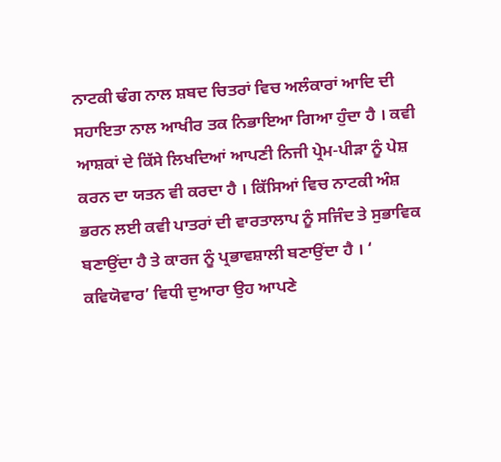ਨਾਟਕੀ ਢੰਗ ਨਾਲ ਸ਼ਬਦ ਚਿਤਰਾਂ ਵਿਚ ਅਲੰਕਾਰਾਂ ਆਦਿ ਦੀ ਸਹਾਇਤਾ ਨਾਲ ਆਖੀਰ ਤਕ ਨਿਭਾਇਆ ਗਿਆ ਹੁੰਦਾ ਹੈ । ਕਵੀ ਆਸ਼ਕਾਂ ਦੇ ਕਿੱਸੇ ਲਿਖਦਿਆਂ ਆਪਣੀ ਨਿਜੀ ਪ੍ਰੇਮ-ਪੀੜਾ ਨੂੰ ਪੇਸ਼ ਕਰਨ ਦਾ ਯਤਨ ਵੀ ਕਰਦਾ ਹੈ । ਕਿੱਸਿਆਂ ਵਿਚ ਨਾਟਕੀ ਅੰਸ਼ ਭਰਨ ਲਈ ਕਵੀ ਪਾਤਰਾਂ ਦੀ ਵਾਰਤਾਲਾਪ ਨੂੰ ਸਜਿੰਦ ਤੇ ਸੁਭਾਵਿਕ ਬਣਾਉਂਦਾ ਹੈ ਤੇ ਕਾਰਜ ਨੂੰ ਪ੍ਰਭਾਵਸ਼ਾਲੀ ਬਣਾਉਂਦਾ ਹੈ । ‘ ਕਵਿਯੋਵਾਰ’ ਵਿਧੀ ਦੁਆਰਾ ਉਹ ਆਪਣੇ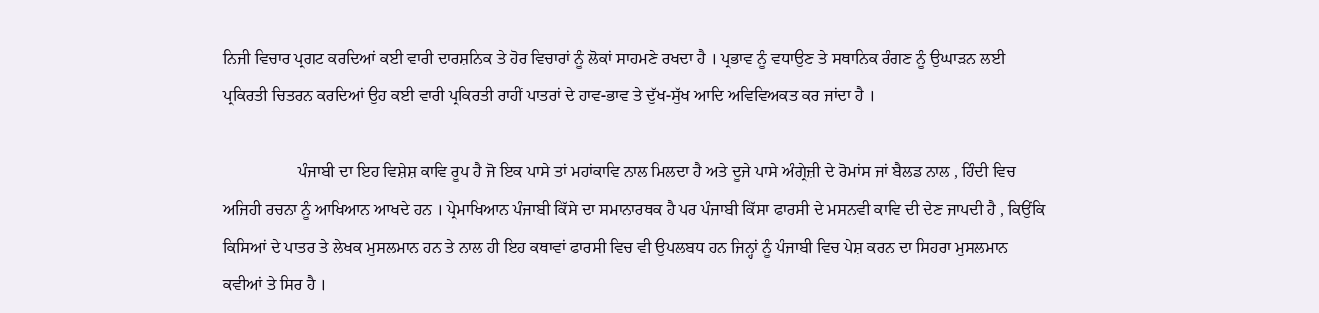ਨਿਜੀ ਵਿਚਾਰ ਪ੍ਰਗਟ ਕਰਦਿਆਂ ਕਈ ਵਾਰੀ ਦਾਰਸ਼ਨਿਕ ਤੇ ਹੋਰ ਵਿਚਾਰਾਂ ਨੂੰ ਲੋਕਾਂ ਸਾਹਮਣੇ ਰਖਦਾ ਹੈ । ਪ੍ਰਭਾਵ ਨੂੰ ਵਧਾਉਣ ਤੇ ਸਥਾਨਿਕ ਰੰਗਣ ਨੂੰ ਉਘਾੜਨ ਲਈ ਪ੍ਰਕਿਰਤੀ ਚਿਤਰਨ ਕਰਦਿਆਂ ਉਹ ਕਈ ਵਾਰੀ ਪ੍ਰਕਿਰਤੀ ਰਾਹੀਂ ਪਾਤਰਾਂ ਦੇ ਹਾਵ-ਭਾਵ ਤੇ ਦੁੱਖ-ਸੁੱਖ ਆਦਿ ਅਵਿਵਿਅਕਤ ਕਰ ਜਾਂਦਾ ਹੈ ।

                  ਪੰਜਾਬੀ ਦਾ ਇਹ ਵਿਸ਼ੇਸ਼ ਕਾਵਿ ਰੂਪ ਹੈ ਜੋ ਇਕ ਪਾਸੇ ਤਾਂ ਮਹਾਂਕਾਵਿ ਨਾਲ ਮਿਲਦਾ ਹੈ ਅਤੇ ਦੂਜੇ ਪਾਸੇ ਅੰਗ੍ਰੇਜ਼ੀ ਦੇ ਰੋਮਾਂਸ ਜਾਂ ਬੈਲਡ ਨਾਲ , ਹਿੰਦੀ ਵਿਚ ਅਜਿਹੀ ਰਚਨਾ ਨੂੰ ਆਖਿਆਨ ਆਖਦੇ ਹਨ । ਪ੍ਰੇਮਾਖਿਆਨ ਪੰਜਾਬੀ ਕਿੱਸੇ ਦਾ ਸਮਾਨਾਰਥਕ ਹੈ ਪਰ ਪੰਜਾਬੀ ਕਿੱਸਾ ਫਾਰਸੀ ਦੇ ਮਸਨਵੀ ਕਾਵਿ ਦੀ ਦੇਣ ਜਾਪਦੀ ਹੈ , ਕਿਉਂਕਿ ਕਿਸਿਆਂ ਦੇ ਪਾਤਰ ਤੇ ਲੇਖਕ ਮੁਸਲਮਾਨ ਹਨ ਤੇ ਨਾਲ ਹੀ ਇਹ ਕਥਾਵਾਂ ਫਾਰਸੀ ਵਿਚ ਵੀ ਉਪਲਬਧ ਹਨ ਜਿਨ੍ਹਾਂ ਨੂੰ ਪੰਜਾਬੀ ਵਿਚ ਪੇਸ਼ ਕਰਨ ਦਾ ਸਿਹਰਾ ਮੁਸਲਮਾਨ ਕਵੀਆਂ ਤੇ ਸਿਰ ਹੈ ।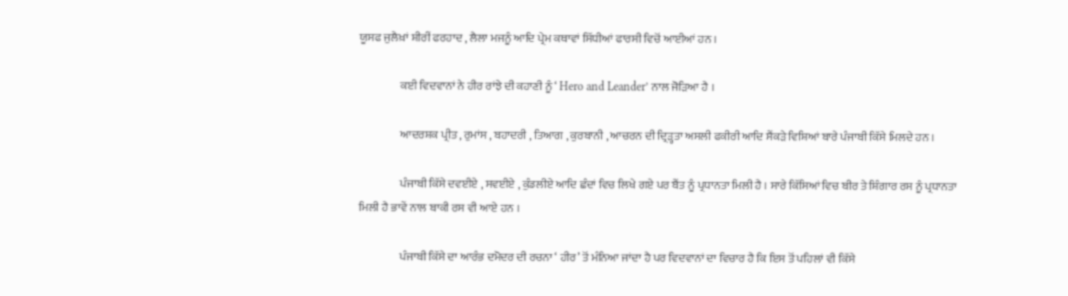ਯੂਸਫ ਜੁਲੈਖ਼ਾਂ ਸ਼ੀਰੀਂ ਫਰਹਾਦ , ਲੈਲਾ ਮਜਨੂੰ ਆਦਿ ਪ੍ਰੇਮ ਕਥਾਵਾਂ ਸਿੱਧੀਆਂ ਫਾਰਸੀ ਵਿਚੋਂ ਆਈਆਂ ਹਨ ।

                  ਕਈ ਵਿਦਵਾਨਾਂ ਨੇ ਹੀਰ ਰਾਂਝੇ ਦੀ ਕਹਾਣੀ ਨੂੰ ‘ Hero and Leander’ ਨਾਲ ਜੋੜਿਆ ਹੈ ।

                  ਆਦਰਸ਼ਕ ਪ੍ਰੀਤ , ਰੁਮਾਂਸ , ਬਹਾਦਰੀ , ਤਿਆਗ , ਕੁਰਬਾਨੀ , ਆਚਰਨ ਦੀ ਦ੍ਰਿੜ੍ਹਤਾ ਅਸਲੀ ਫਕੀਰੀ ਆਦਿ ਸੈਂਕੜੇ ਵਿਸ਼ਿਆਂ ਬਾਰੇ ਪੰਜਾਬੀ ਕਿੱਸੇ ਮਿਲਦੇ ਹਨ ।

                  ਪੰਜਾਬੀ ਕਿੱਸੇ ਦਵਈਏ , ਸਵਈਏ , ਕੁੰਡਲੀਏ ਆਦਿ ਛੰਦਾਂ ਵਿਚ ਲਿਖੇ ਗਏ ਪਰ ਬੈਂਤ ਨੂੰ ਪ੍ਰਧਾਨਤਾ ਮਿਲੀ ਹੈ । ਸਾਰੇ ਕਿੱਸਿਆਂ ਵਿਚ ਬੀਰ ਤੇ ਸ਼ਿੰਗਾਰ ਰਸ ਨੂੰ ਪ੍ਰਧਾਨਤਾ ਮਿਲੀ ਹੈ ਭਾਵੇਂ ਨਾਲ ਬਾਕੀ ਰਸ ਵੀ ਆਏ ਹਨ ।

                  ਪੰਜਾਬੀ ਕਿੱਸੇ ਦਾ ਆਰੰਭ ਦਮੋਦਰ ਦੀ ਰਚਨਾ ‘ ਹੀਰ’ ਤੋਂ ਮੰਨਿਆ ਜਾਂਦਾ ਹੈ ਪਰ ਵਿਦਵਾਨਾਂ ਦਾ ਵਿਚਾਰ ਹੈ ਕਿ ਇਸ ਤੋਂ ਪਹਿਲਾਂ ਵੀ ਕਿੱਸੇ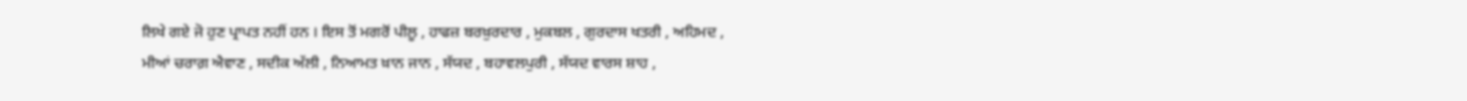ਲਿਖੇ ਗਏ ਜੋ ਹੁਣ ਪ੍ਰਾਪਤ ਨਹੀਂ ਹਨ । ਇਸ ਤੋਂ ਮਗਰੋਂ ਪੀਲੂ , ਹਾਫਜ਼ ਬਰਖ਼ੁਰਦਾਰ , ਮੁਕਬਲ , ਗੁਰਦਾਸ ਖਤਰੀ , ਅਹਿਮਦ , ਮੀਆਂ ਚਰਾਗ਼ ਐਵਾਣ , ਸਦੀਕ ਅੱਲੀ , ਨਿਆਮਤ ਖ਼ਾਨ ਜਾਨ , ਸੱਯਦ , ਬਹਾਵਲਪੁਰੀ , ਸੱਯਦ ਵਾਰਸ ਸ਼ਾਹ ,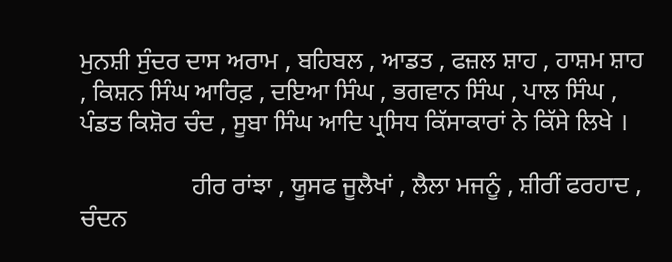ਮੁਨਸ਼ੀ ਸੁੰਦਰ ਦਾਸ ਅਰਾਮ , ਬਹਿਬਲ , ਆਡਤ , ਫਜ਼ਲ ਸ਼ਾਹ , ਹਾਸ਼ਮ ਸ਼ਾਹ , ਕਿਸ਼ਨ ਸਿੰਘ ਆਰਿਫ਼ , ਦਇਆ ਸਿੰਘ , ਭਗਵਾਨ ਸਿੰਘ , ਪਾਲ ਸਿੰਘ , ਪੰਡਤ ਕਿਸ਼ੋਰ ਚੰਦ , ਸੂਬਾ ਸਿੰਘ ਆਦਿ ਪ੍ਰਸਿਧ ਕਿੱਸਾਕਾਰਾਂ ਨੇ ਕਿੱਸੇ ਲਿਖੇ ।

                  ਹੀਰ ਰਾਂਝਾ , ਯੂਸਫ ਜੂਲੈਖਾਂ , ਲੈਲਾ ਮਜਨੂੰ , ਸ਼ੀਰੀਂ ਫਰਹਾਦ , ਚੰਦਨ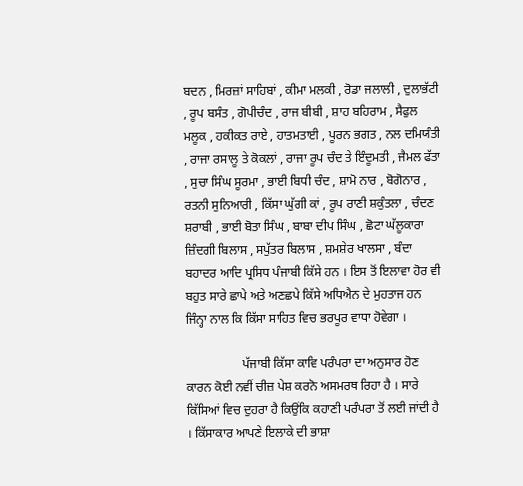ਬਦਨ , ਮਿਰਜ਼ਾਂ ਸਾਹਿਬਾਂ , ਕੀਮਾ ਮਲਕੀ , ਰੋਡਾ ਜਲਾਲੀ , ਦੁਲਾਭੱਟੀ , ਰੂਪ ਬਸੰਤ , ਗੋਪੀਚੰਦ , ਰਾਜ ਬੀਬੀ , ਸ਼ਾਹ ਬਹਿਰਾਮ , ਸੈਫੁਲ ਮਲੂਕ , ਹਕੀਕਤ ਰਾਏ , ਹਾਤਮਤਾਈ , ਪੂਰਨ ਭਗਤ , ਨਲ ਦਮਿਯੰਤੀ , ਰਾਜਾ ਰਸਾਲੂ ਤੇ ਕੋਕਲਾਂ , ਰਾਜਾ ਰੂਪ ਚੰਦ ਤੇ ਇੰਦੂਮਤੀ , ਜੈਮਲ ਫੱਤਾ , ਸੁਚਾ ਸਿੰਘ ਸੂਰਮਾ , ਭਾਈ ਬਿਧੀ ਚੰਦ , ਸ਼ਾਮੋ ਨਾਰ , ਬੋਗੋਨਾਰ , ਰਤਨੀ ਸੁਨਿਆਰੀ , ਕਿੱਸਾ ਘੁੱਗੀ ਕਾਂ , ਰੂਪ ਰਾਣੀ ਸ਼ਕੁੰਤਲਾ , ਚੰਦਣ ਸ਼ਰਾਬੀ , ਭਾਈ ਬੋਤਾ ਸਿੰਘ , ਬਾਬਾ ਦੀਪ ਸਿੰਘ , ਛੋਟਾ ਘੱਲੂਕਾਰਾ ਜ਼ਿੰਦਗੀ ਬਿਲਾਸ , ਸਪੁੱਤਰ ਬਿਲਾਸ , ਸ਼ਮਸ਼ੇਰ ਖਾਲਸਾ , ਬੰਦਾ ਬਹਾਦਰ ਆਦਿ ਪ੍ਰਸਿਧ ਪੰਜਾਬੀ ਕਿੱਸੇ ਹਨ । ਇਸ ਤੋਂ ਇਲਾਵਾ ਹੋਰ ਵੀ ਬਹੁਤ ਸਾਰੇ ਛਾਪੇ ਅਤੇ ਅਣਛਪੇ ਕਿੱਸੇ ਅਧਿਐਨ ਦੇ ਮੁਹਤਾਜ ਹਨ ਜਿੰਨ੍ਹਾ ਨਾਲ ਕਿ ਕਿੱਸਾ ਸਾਹਿਤ ਵਿਚ ਭਰਪੂਰ ਵਾਧਾ ਹੋਵੇਗਾ ।

                  ਪੱਜਾਬੀ ਕਿੱਸਾ ਕਾਵਿ ਪਰੰਪਰਾ ਦਾ ਅਨੁਸਾਰ ਹੋਣ ਕਾਰਨ ਕੋਈ ਨਵੀਂ ਚੀਜ਼ ਪੇਸ਼ ਕਰਨੋ ਅਸਮਰਥ ਰਿਹਾ ਹੈ । ਸਾਰੇ ਕਿੱਸਿਆਂ ਵਿਚ ਦੁਹਰਾ ਹੈ ਕਿਉਂਕਿ ਕਹਾਣੀ ਪਰੰਪਰਾ ਤੋਂ ਲਈ ਜਾਂਦੀ ਹੈ । ਕਿੱਸਾਕਾਰ ਆਪਣੇ ਇਲਾਕੇ ਦੀ ਭਾਸ਼ਾ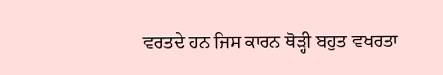ਵਰਤਦੇ ਹਨ ਜਿਸ ਕਾਰਨ ਥੋੜ੍ਹੀ ਬਹੁਤ ਵਖਰਤਾ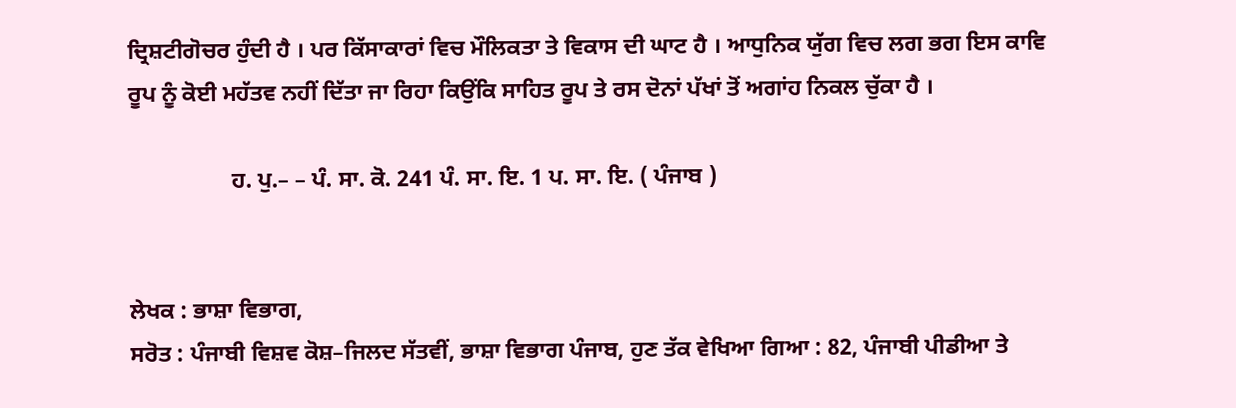ਦ੍ਰਿਸ਼ਟੀਗੋਚਰ ਹੁੰਦੀ ਹੈ । ਪਰ ਕਿੱਸਾਕਾਰਾਂ ਵਿਚ ਮੌਲਿਕਤਾ ਤੇ ਵਿਕਾਸ ਦੀ ਘਾਟ ਹੈ । ਆਧੁਨਿਕ ਯੁੱਗ ਵਿਚ ਲਗ ਭਗ ਇਸ ਕਾਵਿ ਰੂਪ ਨੂੰ ਕੋਈ ਮਹੱਤਵ ਨਹੀਂ ਦਿੱਤਾ ਜਾ ਰਿਹਾ ਕਿਉਂਕਿ ਸਾਹਿਤ ਰੂਪ ਤੇ ਰਸ ਦੋਨਾਂ ਪੱਖਾਂ ਤੋਂ ਅਗਾਂਹ ਨਿਕਲ ਚੁੱਕਾ ਹੈ ।

                  ਹ. ਪੁ.– – ਪੰ. ਸਾ. ਕੋ. 241 ਪੰ. ਸਾ. ਇ. 1 ਪ. ਸਾ. ਇ. ( ਪੰਜਾਬ )


ਲੇਖਕ : ਭਾਸ਼ਾ ਵਿਭਾਗ,
ਸਰੋਤ : ਪੰਜਾਬੀ ਵਿਸ਼ਵ ਕੋਸ਼–ਜਿਲਦ ਸੱਤਵੀਂ, ਭਾਸ਼ਾ ਵਿਭਾਗ ਪੰਜਾਬ, ਹੁਣ ਤੱਕ ਵੇਖਿਆ ਗਿਆ : 82, ਪੰਜਾਬੀ ਪੀਡੀਆ ਤੇ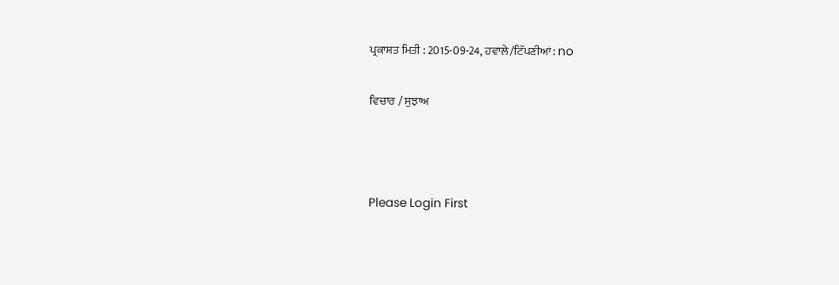ਪ੍ਰਕਾਸ਼ਤ ਮਿਤੀ : 2015-09-24, ਹਵਾਲੇ/ਟਿੱਪਣੀਆਂ: no

ਵਿਚਾਰ / ਸੁਝਾਅ



Please Login First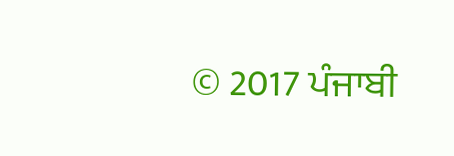© 2017 ਪੰਜਾਬੀ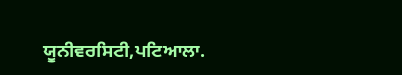ਯੂਨੀਵਰਸਿਟੀ,ਪਟਿਆਲਾ.